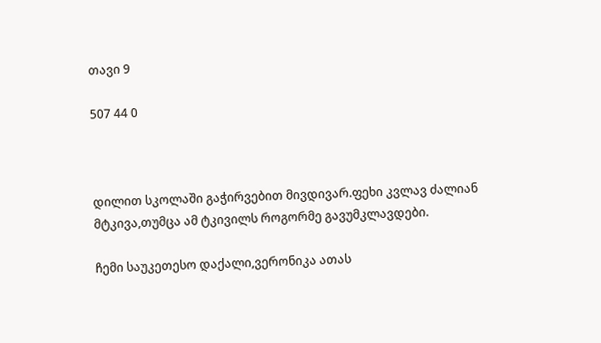თავი 9

507 44 0



დილით სკოლაში გაჭირვებით მივდივარ.ფეხი კვლავ ძალიან მტკივა,თუმცა ამ ტკივილს როგორმე გავუმკლავდები.

ჩემი საუკეთესო დაქალი,ვერონიკა ათას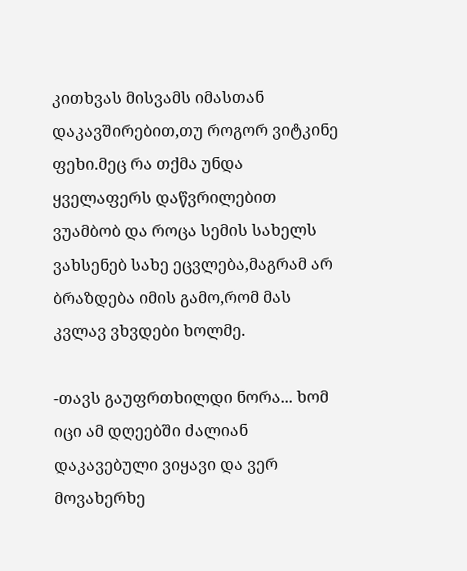კითხვას მისვამს იმასთან დაკავშირებით,თუ როგორ ვიტკინე ფეხი.მეც რა თქმა უნდა ყველაფერს დაწვრილებით ვუამბობ და როცა სემის სახელს ვახსენებ სახე ეცვლება,მაგრამ არ ბრაზდება იმის გამო,რომ მას კვლავ ვხვდები ხოლმე.

-თავს გაუფრთხილდი ნორა... ხომ იცი ამ დღეებში ძალიან დაკავებული ვიყავი და ვერ მოვახერხე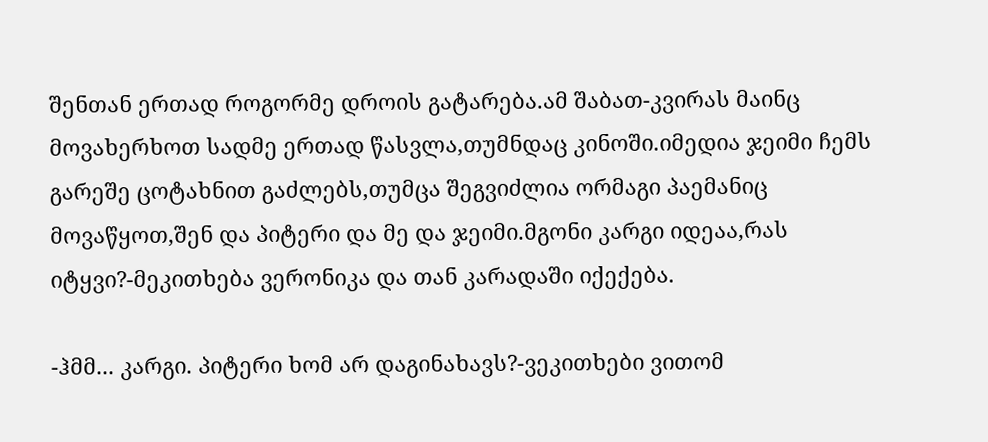შენთან ერთად როგორმე დროის გატარება.ამ შაბათ-კვირას მაინც მოვახერხოთ სადმე ერთად წასვლა,თუმნდაც კინოში.იმედია ჯეიმი ჩემს გარეშე ცოტახნით გაძლებს,თუმცა შეგვიძლია ორმაგი პაემანიც მოვაწყოთ,შენ და პიტერი და მე და ჯეიმი.მგონი კარგი იდეაა,რას იტყვი?-მეკითხება ვერონიკა და თან კარადაში იქექება.

-ჰმმ... კარგი. პიტერი ხომ არ დაგინახავს?-ვეკითხები ვითომ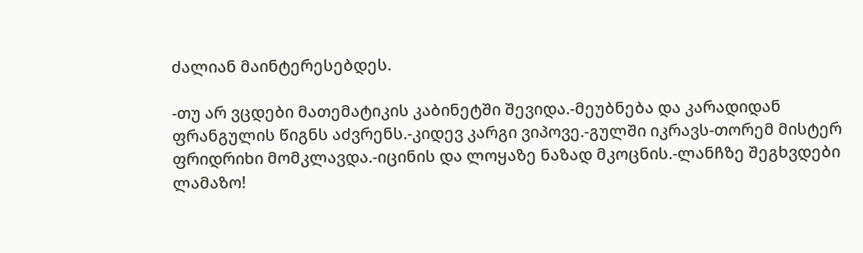ძალიან მაინტერესებდეს.

-თუ არ ვცდები მათემატიკის კაბინეტში შევიდა.-მეუბნება და კარადიდან ფრანგულის წიგნს აძვრენს.-კიდევ კარგი ვიპოვე.-გულში იკრავს-თორემ მისტერ ფრიდრიხი მომკლავდა.-იცინის და ლოყაზე ნაზად მკოცნის.-ლანჩზე შეგხვდები ლამაზო!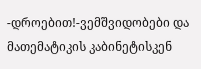-დროებით!-ვემშვიდობები და მათემატიკის კაბინეტისკენ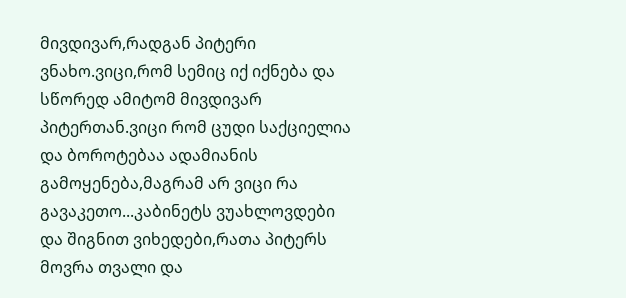მივდივარ,რადგან პიტერი ვნახო.ვიცი,რომ სემიც იქ იქნება და სწორედ ამიტომ მივდივარ პიტერთან.ვიცი რომ ცუდი საქციელია და ბოროტებაა ადამიანის გამოყენება,მაგრამ არ ვიცი რა გავაკეთო...კაბინეტს ვუახლოვდები და შიგნით ვიხედები,რათა პიტერს მოვრა თვალი და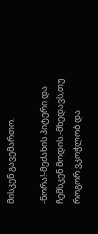მისკენ გავემართო.

-ნორა!-მეძახის პიტერი და ჩემსკენ მოდის.-მხედავს,თუ როგორ ვკოჭლობ და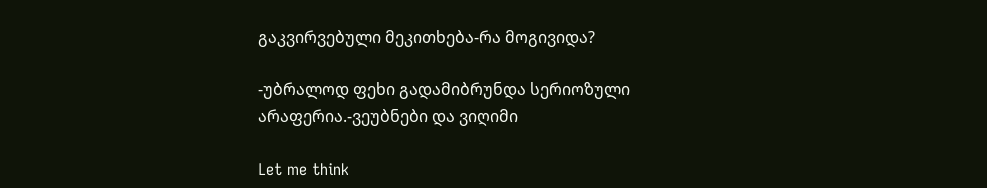გაკვირვებული მეკითხება-რა მოგივიდა?

-უბრალოდ ფეხი გადამიბრუნდა სერიოზული არაფერია.-ვეუბნები და ვიღიმი

Let me think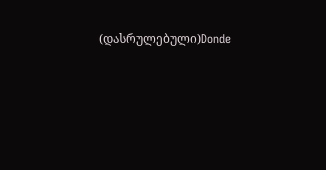(დასრულებული)Donde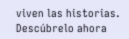viven las historias. Descúbrelo ahora